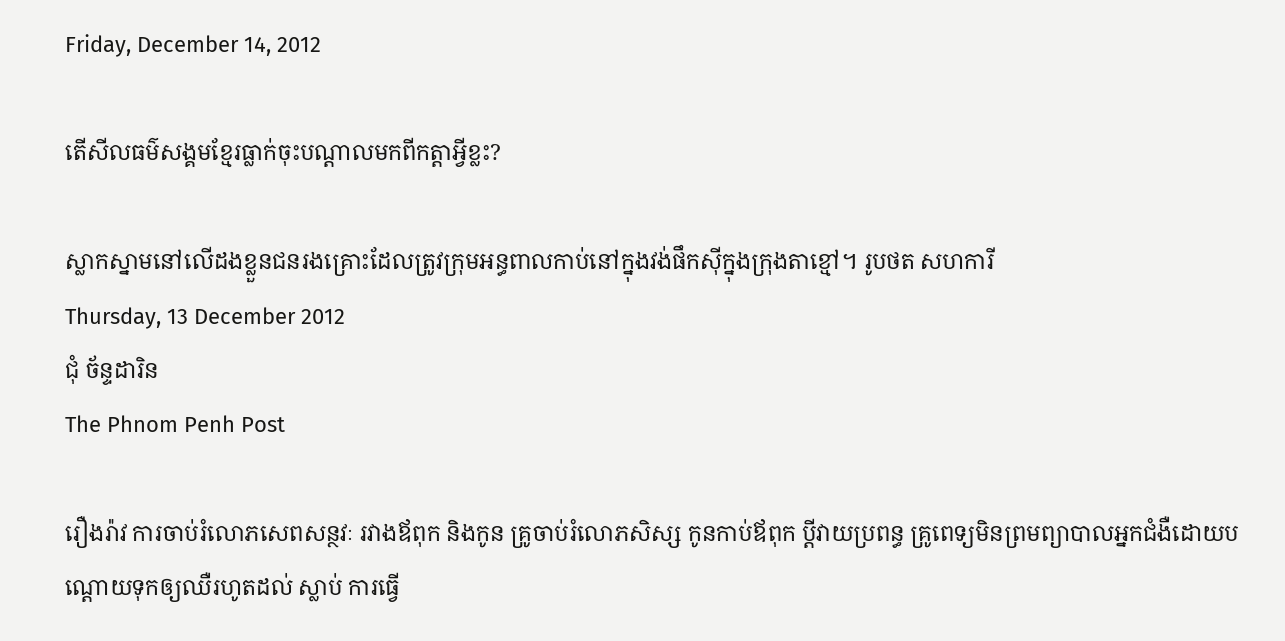Friday, December 14, 2012

តើសីលធម៌សង្គមខ្មែរធ្លាក់ចុះបណ្តាលមកពីកត្តាអ្វីខ្លះ?

ស្លាកស្នាមនៅលើដងខ្លួនជនរងគ្រោះដែលត្រូវក្រុមអន្ធពាលកាប់នៅក្នុងវង់ផឹកស៊ីក្នុងក្រុងតាខ្មៅ។ រូបថត សហការី
Thursday, 13 December 2012
ជុំ ច័ន្ទដារិន
The Phnom Penh Post

រឿងរ៉ាវ ការចាប់រំលោភសេពសន្ថវៈ រវាងឪពុក និងកូន គ្រូចាប់រំលោភសិស្ស កូនកាប់ឪពុក ប្តីវាយប្រពន្ធ គ្រូពេទ្យមិនព្រមព្យាបាលអ្នកជំងឺដោយបណ្តោយទុកឲ្យឈឺរហូតដល់ ស្លាប់ ការធ្វើ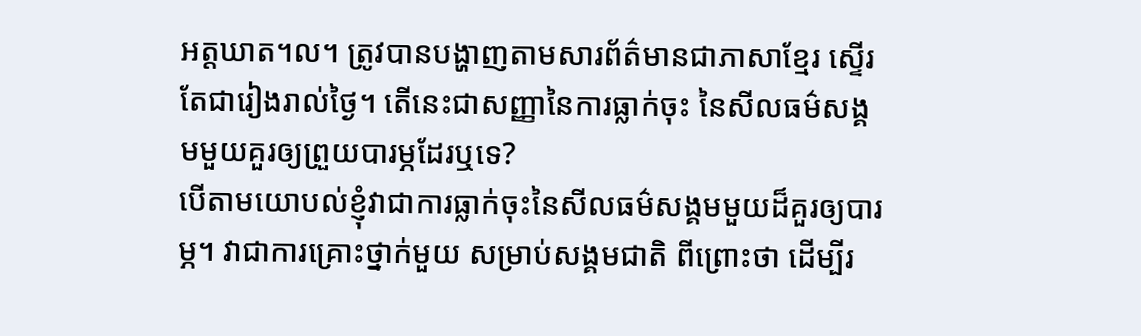អត្តឃាត។ល។ ត្រូវបានបង្ហាញតាមសារព័ត៌មានជាភាសាខ្មែរ ស្ទើរតែជារៀងរាល់ថ្ងៃ។ តើនេះជាសញ្ញានៃការធ្លាក់ចុះ នៃសីលធម៌សង្គមមួយគួរឲ្យព្រួយបារម្ភដែរឬទេ?
បើតាមយោបល់ខ្ញុំវាជាការធ្លាក់ចុះនៃសីលធម៌សង្គមមួយដ៏គួរឲ្យបារម្ភ។ វាជាការគ្រោះថ្នាក់មួយ សម្រាប់សង្គមជាតិ ពីព្រោះថា ដើម្បីរ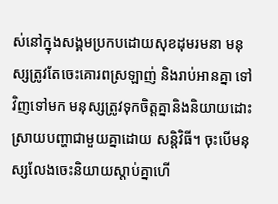ស់នៅក្នុងសង្គមប្រកបដោយសុខដុមរមនា មនុស្សត្រូវតែចេះគោរពស្រឡាញ់ និងរាប់អានគ្នា ទៅវិញទៅមក មនុស្សត្រូវទុកចិត្តគ្នានិងនិយាយដោះស្រាយបញ្ហាជាមួយគ្នាដោយ សន្តិវិធី។ ចុះបើមនុស្សលែងចេះនិយាយស្តាប់គ្នាហើ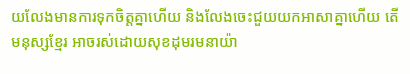យលែងមានការទុកចិត្តគ្នាហើយ និងលែងចេះជួយយកអាសាគ្នាហើយ តើមនុស្សខ្មែរ អាចរស់ដោយសុខដុមរមនាយ៉ា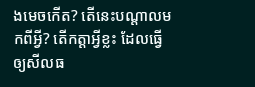ងមេចកើត? តើនេះបណ្តាលមកពីអ្វី? តើកត្តាអ្វីខ្លះ ដែលធ្វើឲ្យសីលធ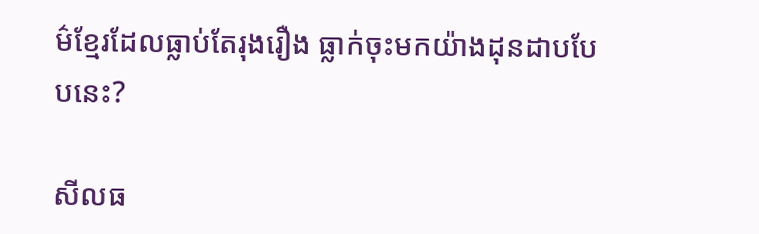ម៌ខ្មែរដែលធ្លាប់តែរុងរឿង ធ្លាក់ចុះមកយ៉ាងដុនដាបបែបនេះ?

សីលធ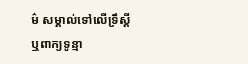ម៌ សម្គាល់ទៅលើទ្រឹស្តី ឬពាក្យទូន្មា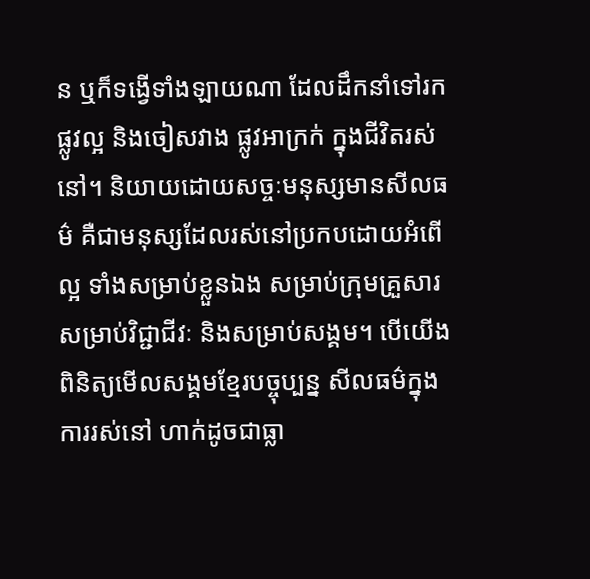ន ឬក៏ទង្វើទាំងឡាយណា ដែលដឹកនាំទៅរកផ្លូវល្អ និងចៀសវាង ផ្លូវអាក្រក់ ក្នុងជីវិតរស់នៅ។ និយាយដោយសច្ចៈមនុស្សមានសីលធម៌ គឺជាមនុស្សដែលរស់នៅប្រកបដោយអំពើល្អ ទាំងសម្រាប់ខ្លួនឯង សម្រាប់ក្រុមគ្រួសារ សម្រាប់វិជ្ជាជីវៈ និងសម្រាប់សង្គម។ បើយើងពិនិត្យមើលសង្គមខ្មែរបច្ចុប្បន្ន សីលធម៌ក្នុងការរស់នៅ ហាក់ដូចជាធ្លា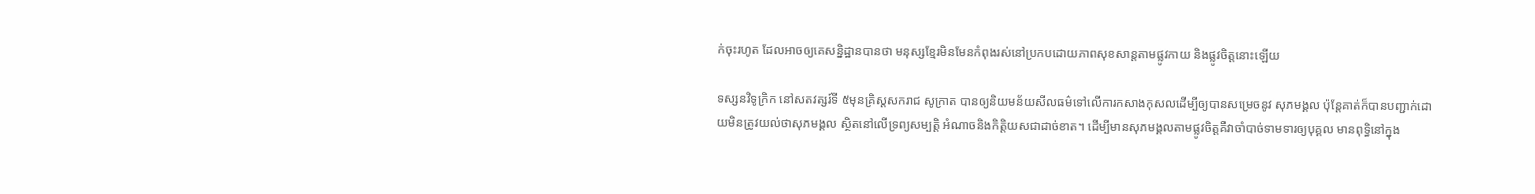ក់ចុះរហូត ដែលអាចឲ្យគេសនិ្នដ្ឋានបានថា មនុស្សខ្មែរមិនមែនកំពុងរស់នៅប្រកបដោយភាពសុខសាន្តតាមផ្លូវកាយ និងផ្លូវចិត្តនោះឡើយ

ទស្សនវិទូក្រិក នៅសតវត្សរ៍ទី ៥មុនគ្រិស្តសករាជ សូក្រាត បានឲ្យនិយមន័យសីលធម៌ទៅលើការកសាងកុសលដើម្បីឲ្យបានសម្រេចនូវ សុភមង្គល ប៉ុន្តែគាត់ក៏បានបញ្ជាក់ដោយមិនត្រូវយល់ថាសុភមង្គល ស្ថិតនៅលើទ្រព្យសម្បត្តិ អំណាចនិងកិត្តិយសជាដាច់ខាត។ ដើម្បីមានសុភមង្គលតាមផ្លូវចិត្តគឺវាចាំបាច់ទាមទារឲ្យបុគ្គល មានពុទ្ធិនៅក្នុង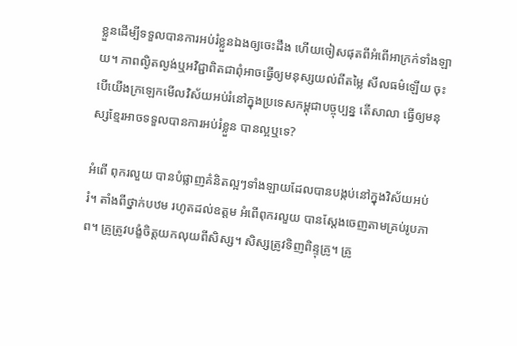ខ្លួនដើម្បីទទួលបានការអប់រំខ្លួនឯងឲ្យចេះដឹង ហើយចៀសផុតពីអំពើអាក្រក់ទាំងឡាយ។ ភាពល្ងិតល្ងង់ឬអវិជ្ជាពិតជាពុំអាចធ្វើឲ្យមនុស្សយល់ពីតម្លៃ សីលធម៌ឡើយ ចុះបើយើងក្រឡេកមើលវិស័យអប់រំនៅក្នុងប្រទេសកម្ពុជាបច្ចុប្បន្ន តើសាលា ធ្វើឲ្យមនុស្សខ្មែរអាចទទួលបានការអប់រំខ្លួន បានល្អឬទេ?

អំពើ ពុករលួយ បានបំផ្លាញគំនិតល្អៗទាំងឡាយដែលបានបង្កប់នៅក្នុងវិស័យអប់រំ។ តាំងពីថ្នាក់បឋម រហូតដល់ឧត្តម អំពើពុករលួយ បានស្តែងចេញតាមគ្រប់រូបភាព។ គ្រូត្រូវបង្ខំចិត្តយកលុយពីសិស្ស។ សិស្សត្រូវទិញពិន្ទុគ្រូ។ គ្រូ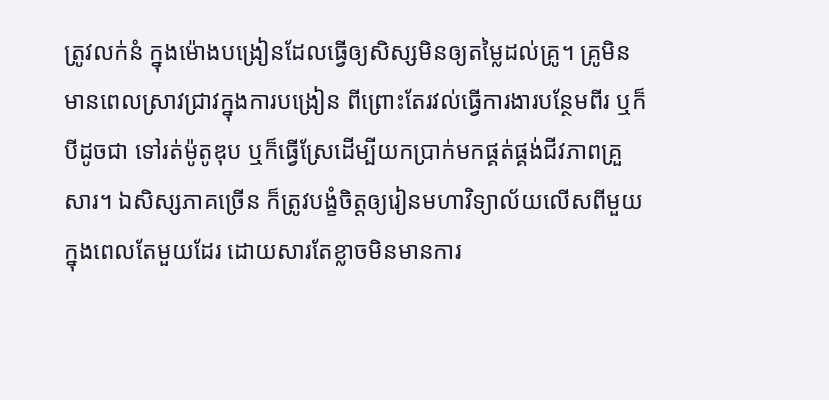ត្រូវលក់នំ ក្នុងម៉ោងបង្រៀនដែលធ្វើឲ្យសិស្សមិនឲ្យតម្លៃដល់គ្រូ។ គ្រូមិនមានពេលស្រាវជ្រាវក្នុងការបង្រៀន ពីព្រោះតែរវល់ធ្វើការងារបន្ថែមពីរ ឬក៏បីដូចជា ទៅរត់ម៉ូតូឌុប ឬក៏ធ្វើស្រែដើម្បីយកប្រាក់មកផ្គត់ផ្គង់ជីវភាពគ្រួសារ។ ឯសិស្សភាគច្រើន ក៏ត្រូវបង្ខំចិត្តឲ្យរៀនមហាវិទ្យាល័យលើសពីមួយ ក្នុងពេលតែមួយដែរ ដោយសារតែខ្លាចមិនមានការ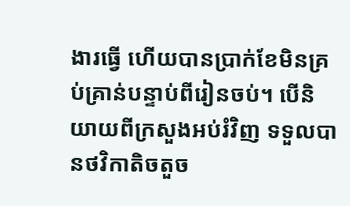ងារធ្វើ ហើយបានប្រាក់ខែមិនគ្រប់គ្រាន់បន្ទាប់ពីរៀនចប់។ បើនិយាយពីក្រសួងអប់រំវិញ ទទួលបានថវិកាតិចតួច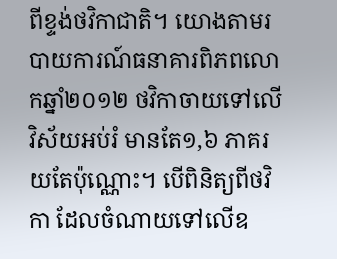ពីខ្ទង់ថវិកាជាតិ។ យោងតាមរបាយការណ៍ធនាគារពិភពលោកឆ្នាំ២០១២ ថវិកាចាយទៅលើវិស័យអប់រំ មានតែ១,៦ ភាគរយតែប៉ុណ្ណោះ។ បើពិនិត្យពីថវិកា ដែលចំណាយទៅលើឧ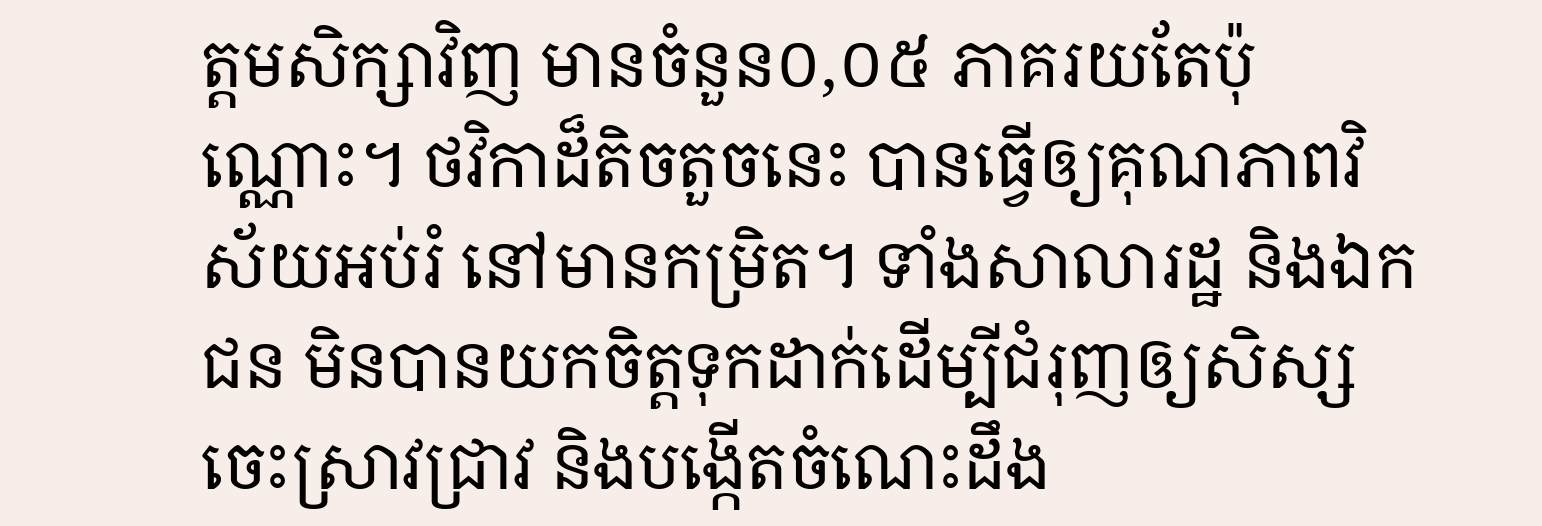ត្តមសិក្សាវិញ មានចំនួន០,០៥ ភាគរយតែប៉ុណ្ណោះ។ ថវិកាដ៏តិចតួចនេះ បានធ្វើឲ្យគុណភាពវិស័យអប់រំ នៅមានកម្រិត។ ទាំងសាលារដ្ឋ និងឯកជន មិនបានយកចិត្តទុកដាក់ដើម្បីជំរុញឲ្យសិស្សចេះស្រាវជ្រាវ និងបង្កើតចំណេះដឹង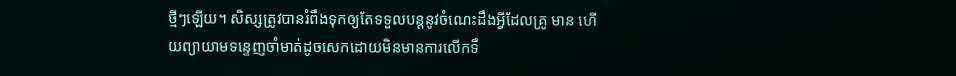ថ្មីៗឡើយ។ សិស្សត្រូវបានរំពឹងទុកឲ្យតែទទួលបន្តនូវចំណេះដឹងអ្វីដែលគ្រូ មាន ហើយព្យាយាមទន្ទេញចាំមាត់ដូចសេកដោយមិនមានការលើកទឹ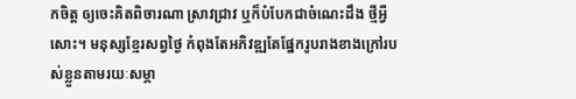កចិត្ត ឲ្យចេះគិតពិចារណា ស្រាវជ្រាវ ឬក៏បំបែកជាចំណេះដឹង ថ្មីអ្វីសោះ។ មនុស្សខ្មែរសព្វថ្ងៃ កំពុងតែអភិវឌ្ឍតែផ្នែករូបរាងខាងក្រៅរបស់ខ្លួនតាមរយៈសម្ភា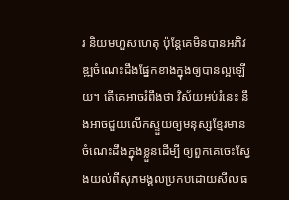រ និយមហួសហេតុ ប៉ុន្តែគេមិនបានអភិវឌ្ឍចំណេះដឹងផ្នែកខាងក្នុងឲ្យបានល្អឡើយ។ តើគេអាចរំពឹងថា វិស័យអប់រំនេះ នឹងអាចជួយលើកស្ទួយឲ្យមនុស្សខ្មែរមានចំណេះដឹងក្នុងខ្លួនដើម្បី ឲ្យពួកគេចេះស្វែងយល់ពីសុភមង្គលប្រកបដោយសីលធ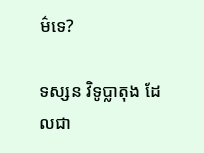ម៌ទេ?

ទស្សន វិទូប្លាតុង ដែលជា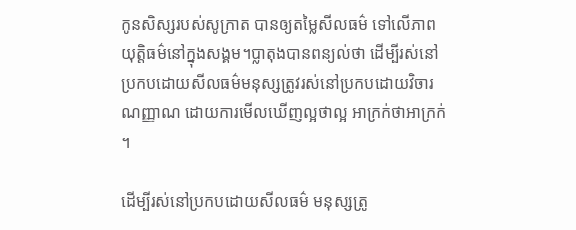កូនសិស្សរបស់សូក្រាត បានឲ្យតម្លៃសីលធម៌ ទៅលើភាពយុត្តិធម៌នៅក្នុងសង្គម។ប្លាតុងបានពន្យល់ថា ដើម្បីរស់នៅប្រកបដោយសីលធម៌មនុស្សត្រូវរស់នៅប្រកបដោយវិចារណញ្ញាណ ដោយការមើលឃើញល្អថាល្អ អាក្រក់ថាអាក្រក់។

ដើម្បីរស់នៅប្រកបដោយសីលធម៌ មនុស្សត្រូ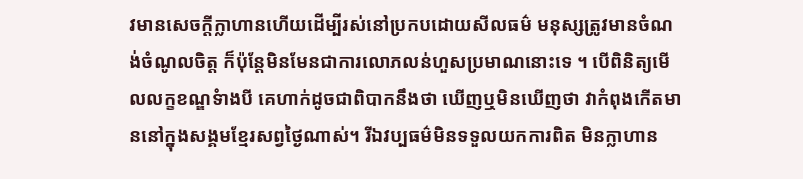វមានសេចក្តីក្លាហានហើយដើម្បីរស់នៅប្រកបដោយសីលធម៌ មនុស្សត្រូវមានចំណង់ចំណូលចិត្ត ក៏ប៉ុន្តែមិនមែនជាការលោភលន់ហួសប្រមាណនោះទេ ។ បើពិនិត្យមើលលក្ខខណ្ឌទំាងបី គេហាក់ដូចជាពិបាកនឹងថា ឃើញឬមិនឃើញថា វាកំពុងកើតមាននៅក្នុងសង្គមខ្មែរសព្វថ្ងៃណាស់។ រីឯវប្បធម៌មិនទទួលយកការពិត មិនក្លាហាន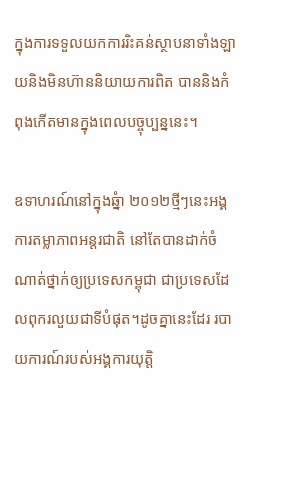ក្នុងការទទួលយកការរិះគន់ស្ថាបនាទាំងឡាយនិងមិនហ៊ាននិយាយការពិត បាននិងកំពុងកើតមានក្នុងពេលបច្ចុប្បន្ននេះ។

ឧទាហរណ៍នៅក្នុងឆ្នំា ២០១២ថ្មីៗនេះអង្គការតម្លាភាពអន្តរជាតិ នៅតែបានដាក់ចំណាត់ថ្នាក់ឲ្យប្រទេសកម្ពុជា ជាប្រទេសដែលពុករលួយជាទីបំផុត។ដូចគ្នានេះដែរ របាយការណ៍របស់អង្គការយុត្តិ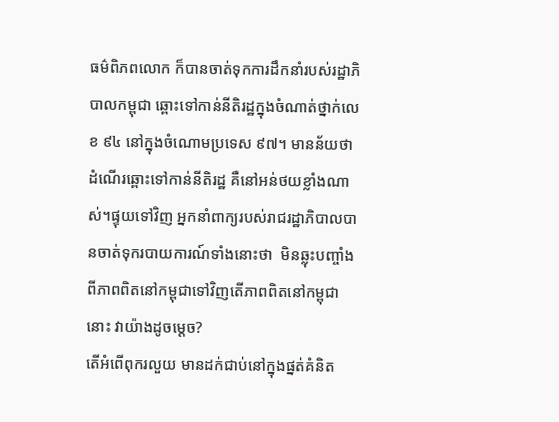ធម៌ពិភពលោក ក៏បានចាត់ទុកការដឹកនាំរបស់រដ្ឋាភិបាលកម្ពុជា ឆ្ពោះទៅកាន់នីតិរដ្ឋក្នុងចំណាត់ថ្នាក់លេខ ៩៤ នៅក្នុងចំណោមប្រទេស ៩៧។ មានន័យថា ដំណើរឆ្ពោះទៅកាន់នីតិរដ្ឋ គឺនៅអន់ថយខ្លាំងណាស់។ផ្ទុយទៅវិញ អ្នកនាំពាក្យរបស់រាជរដ្ឋាភិបាលបានចាត់ទុករបាយការណ៍ទាំងនោះថា  មិនឆ្លុះបញ្ចាំងពីភាពពិតនៅកម្ពុជាទៅវិញតើភាពពិតនៅកម្ពុជានោះ វាយ៉ាងដូចម្តេច?
តើអំពើពុករលួយ មានដក់ជាប់នៅក្នុងផ្នត់គំនិត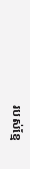របស់ខ្មែ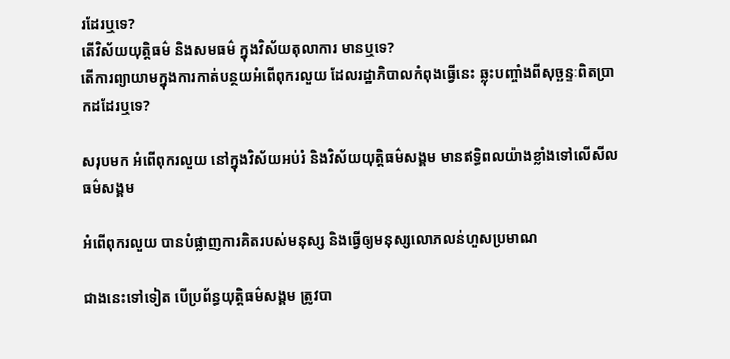រដែរឬទេ?
តើវិស័យយុត្តិធម៌ និងសមធម៌ ក្នុងវិស័យតុលាការ មានឬទេ?
តើការព្យាយាមក្នុងការកាត់បន្ថយអំពើពុករលួយ ដែលរដ្ឋាភិបាលកំពុងធ្វើនេះ ឆ្លុះបញ្ចាំងពីសុច្ឆន្ទៈពិតប្រាកដដែរឬទេ?

សរុបមក អំពើពុករលួយ នៅក្នុងវិស័យអប់រំ និងវិស័យយុត្តិធម៌សង្គម មានឥទ្ធិពលយ៉ាងខ្លាំងទៅលើសីលធម៌សង្គម

អំពើពុករលួយ បានបំផ្លាញការគិតរបស់មនុស្ស និងធ្វើឲ្យមនុស្សលោភលន់ហួសប្រមាណ

ជាងនេះទៅទៀត បើប្រព័ន្ធយុត្តិធម៌សង្គម ត្រូវបា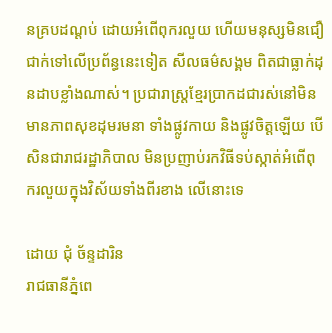នគ្របដណ្តប់ ដោយអំពើពុករលួយ ហើយមនុស្សមិនជឿជាក់ទៅលើប្រព័ន្ធនេះទៀត សីលធម៌សង្គម ពិតជាធ្លាក់ដុនដាបខ្លាំងណាស់។ ប្រជារាស្រ្តខ្មែរប្រាកដជារស់នៅមិនមានភាពសុខដុមរមនា ទាំងផ្លូវកាយ និងផ្លូវចិត្តឡើយ បើសិនជារាជរដ្ឋាភិបាល មិនប្រញាប់រកវិធីទប់ស្កាត់អំពើពុករលួយក្នុងវិស័យទាំងពីរខាង លើនោះទេ

ដោយ ជុំ ច័ន្ទដារិន
រាជធានីភ្នំពេ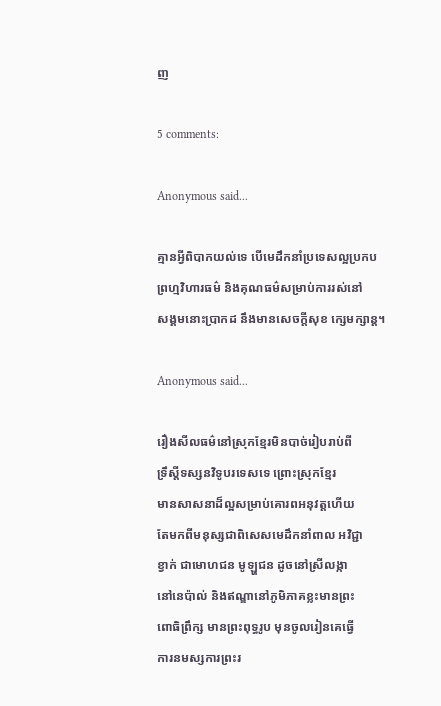ញ

5 comments:

Anonymous said...

គ្មានអ្វីពិបាកយល់ទេ បើមេដឹកនាំប្រទេសល្អប្រកប
ព្រហ្មវិហារធម៌ និងគុណធម៌សម្រាប់ការរស់នៅ
សង្គមនោះប្រាកដ នឹងមានសេចក្តីសុខ ក្សេមក្សាន្ត។

Anonymous said...

រឿងសីលធម៌នៅស្រុកខ្មែរមិនបាច់រៀបរាប់ពី
ទ្រឹស្ដីទស្សនវិទូបរទេសទេ ព្រោះស្រុកខ្មែរ
មានសាសនាដ៏ល្អសម្រាប់គោរពអនុវត្តហើយ
តែមកពីមនុស្សជាពិសេសមេដឹកនាំពាល អវិជ្ជា
ខ្វាក់ ជាមោហជន មូឡ្ហជន ដូចនៅស្រីលង្កា
នៅនេប៉ាល់ និងឥណ្ឌានៅភូមិភាគខ្លះមានព្រះ
ពោធិព្រឹក្ស មានព្រះពុទ្ធរូប មុនចូលរៀនគេធ្វើ
ការនមស្សការព្រះរ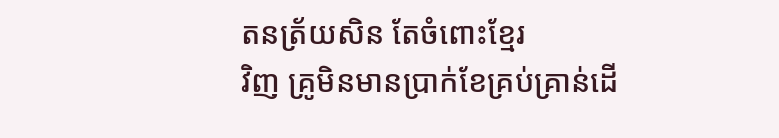តនត្រ័យសិន តែចំពោះខ្មែរ
វិញ គ្រូមិនមានប្រាក់ខែគ្រប់គ្រាន់ដើ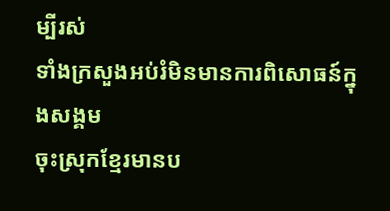ម្បីរស់
ទាំងក្រសួងអប់រំមិនមានការពិសោធន៍ក្នុងសង្គម
ចុះស្រុកខ្មែរមានប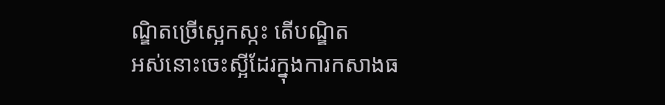ណ្ឌិតច្រើស្អេកស្កះ តើបណ្ឌិត
អស់នោះចេះស្អីដែរក្នុងការកសាងធ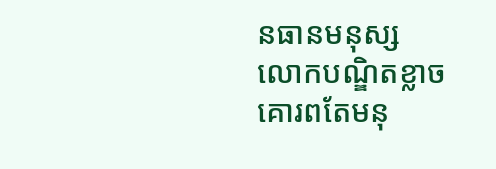នធានមនុស្ស
លោកបណ្ឌិតខ្លាចគោរពតែមនុ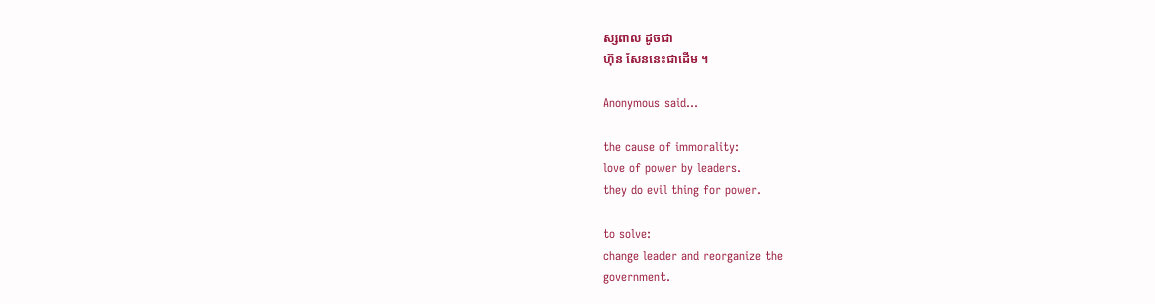ស្សពាល ដូចជា
ហ៊ុន សែននេះជាដើម ។

Anonymous said...

the cause of immorality:
love of power by leaders.
they do evil thing for power.

to solve:
change leader and reorganize the
government.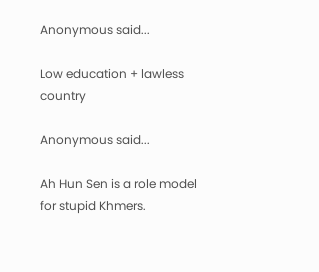Anonymous said...

Low education + lawless country

Anonymous said...

Ah Hun Sen is a role model for stupid Khmers.